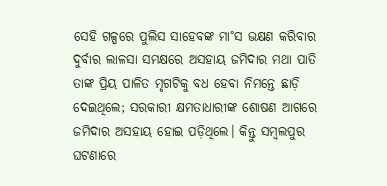ସେହି ଗଳ୍ପରେ ପୁଲିସ ସାହେବଙ୍କ ମା˚ସ ଭକ୍ଷଣ କରିବାର ଦୁର୍ବାର ଲାଳସା ସମକ୍ଷରେ ଅସହାୟ ଜମିଦାର ମଥା ପାତି ତାଙ୍କ ପ୍ରିୟ ପାଳିତ ମୃଗଟିକୁ ବଧ ହେବା ନିମନ୍ତେ ଛାଡ଼ି ଦେଇଥିଲେ; ସରକାରୀ କ୍ଷମତାଧାରୀଙ୍କ ଶୋଷଣ ଆଗରେ ଜମିଦାର ଅସହାୟ ହୋଇ ପଡ଼ିଥିଲେ। କିନ୍ତୁ ସମ୍ବଲପୁର ଘଟଣାରେ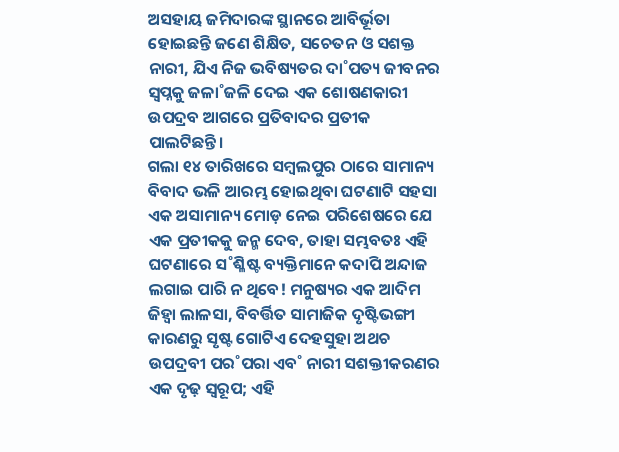ଅସହାୟ ଜମିଦାରଙ୍କ ସ୍ଥାନରେ ଆବିର୍ଭୂତା ହୋଇଛନ୍ତି ଜଣେ ଶିକ୍ଷିତ, ସଚେତନ ଓ ସଶକ୍ତ ନାରୀ, ଯିଏ ନିଜ ଭବିଷ୍ୟତର ଦା˚ପତ୍ୟ ଜୀବନର ସ୍ବପ୍ନକୁ ଜଳା˚ଜଳି ଦେଇ ଏକ ଶୋଷଣକାରୀ ଉପଦ୍ରବ ଆଗରେ ପ୍ରତିବାଦର ପ୍ରତୀକ ପାଲଟିଛନ୍ତି।
ଗଲା ୧୪ ତାରିଖରେ ସମ୍ବଲପୁର ଠାରେ ସାମାନ୍ୟ ବିବାଦ ଭଳି ଆରମ୍ଭ ହୋଇଥିବା ଘଟଣାଟି ସହସା ଏକ ଅସାମାନ୍ୟ ମୋଡ଼ ନେଇ ପରିଶେଷରେ ଯେ ଏକ ପ୍ରତୀକକୁ ଜନ୍ମ ଦେବ, ତାହା ସମ୍ଭବତଃ ଏହି ଘଟଣାରେ ସ˚ଶ୍ଳିଷ୍ଟ ବ୍ୟକ୍ତିମାନେ କଦାପି ଅନ୍ଦାଜ ଲଗାଇ ପାରି ନ ଥିବେ! ମନୁଷ୍ୟର ଏକ ଆଦିମ ଜିହ୍ବା ଲାଳସା, ବିବର୍ତ୍ତିତ ସାମାଜିକ ଦୃଷ୍ଟିଭଙ୍ଗୀ କାରଣରୁ ସୃଷ୍ଟ ଗୋଟିଏ ଦେହସୁହା ଅଥଚ ଉପଦ୍ରବୀ ପର˚ପରା ଏବ˚ ନାରୀ ସଶକ୍ତୀକରଣର ଏକ ଦୃଢ଼ ସ୍ବରୂପ; ଏହି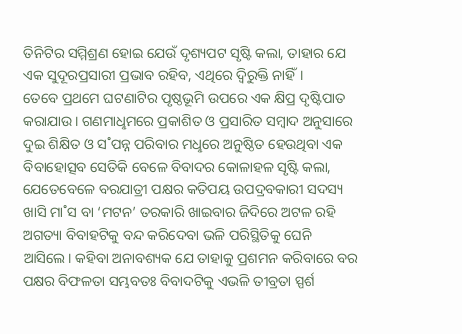ତିନିଟିର ସମ୍ମିଶ୍ରଣ ହୋଇ ଯେଉଁ ଦୃଶ୍ୟପଟ ସୃଷ୍ଟି କଲା, ତାହାର ଯେ ଏକ ସୁଦୂରପ୍ରସାରୀ ପ୍ରଭାବ ରହିବ, ଏଥିରେ ଦ୍ବିରୁକ୍ତି ନାହିଁ।
ତେବେ ପ୍ରଥମେ ଘଟଣାଟିର ପୃଷ୍ଠଭୂମି ଉପରେ ଏକ କ୍ଷିପ୍ର ଦୃଷ୍ଟିପାତ କରାଯାଉ। ଗଣମାଧୢମରେ ପ୍ରକାଶିତ ଓ ପ୍ରସାରିତ ସମ୍ବାଦ ଅନୁସାରେ ଦୁଇ ଶିକ୍ଷିତ ଓ ସ˚ପନ୍ନ ପରିବାର ମଧୢରେ ଅନୁଷ୍ଠିତ ହେଉଥିବା ଏକ ବିବାହୋତ୍ସବ ସେତିକି ବେଳେ ବିବାଦର କୋଳାହଳ ସୃଷ୍ଟି କଲା, ଯେତେବେଳେ ବରଯାତ୍ରୀ ପକ୍ଷର କତିପୟ ଉପଦ୍ରବକାରୀ ସଦସ୍ୟ ଖାସି ମା˚ସ ବା ‘ମଟନ’ ତରକାରି ଖାଇବାର ଜିଦିରେ ଅଟଳ ରହି ଅଗତ୍ୟା ବିବାହଟିକୁ ବନ୍ଦ କରିଦେବା ଭଳି ପରିସ୍ଥିତିକୁ ଘେନି ଆସିଲେ। କହିବା ଅନାବଶ୍ୟକ ଯେ ତାହାକୁ ପ୍ରଶମନ କରିବାରେ ବର ପକ୍ଷର ବିଫଳତା ସମ୍ଭବତଃ ବିବାଦଟିକୁ ଏଭଳି ତୀବ୍ରତା ସ୍ପର୍ଶ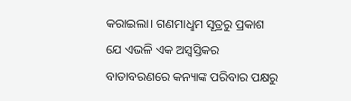କରାଇଲା। ଗଣମାଧୢମ ସୂତ୍ରରୁ ପ୍ରକାଶ ଯେ ଏଭଳି ଏକ ଅସ୍ବସ୍ତିକର ବାତାବରଣରେ କନ୍ୟାଙ୍କ ପରିବାର ପକ୍ଷରୁ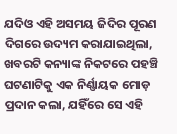ଯଦିଓ ଏହି ଅସମୟ ଜିଦିର ପୂରଣ ଦିଗରେ ଉଦ୍ୟମ କରାଯାଇଥିଲା, ଖବରଟି କନ୍ୟାଙ୍କ ନିକଟରେ ପହଞ୍ଚି ଘଟଣାଟିକୁ ଏକ ନିର୍ଣ୍ଣାୟକ ମୋଡ଼ ପ୍ରଦାନ କଲା, ଯହିଁରେ ସେ ଏହି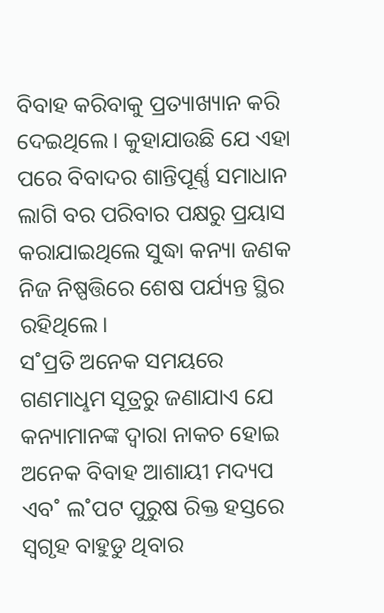ବିବାହ କରିବାକୁ ପ୍ରତ୍ୟାଖ୍ୟାନ କରି ଦେଇଥିଲେ। କୁହାଯାଉଛି ଯେ ଏହା ପରେ ବିବାଦର ଶାନ୍ତିପୂର୍ଣ୍ଣ ସମାଧାନ ଲାଗି ବର ପରିବାର ପକ୍ଷରୁ ପ୍ରୟାସ କରାଯାଇଥିଲେ ସୁଦ୍ଧା କନ୍ୟା ଜଣକ ନିଜ ନିଷ୍ପତ୍ତିରେ ଶେଷ ପର୍ଯ୍ୟନ୍ତ ସ୍ଥିର ରହିଥିଲେ।
ସ˚ପ୍ରତି ଅନେକ ସମୟରେ ଗଣମାଧୢମ ସୂତ୍ରରୁ ଜଣାଯାଏ ଯେ କନ୍ୟାମାନଙ୍କ ଦ୍ବାରା ନାକଚ ହୋଇ ଅନେକ ବିବାହ ଆଶାୟୀ ମଦ୍ୟପ ଏବ˚ ଲ˚ପଟ ପୁରୁଷ ରିକ୍ତ ହସ୍ତରେ ସ୍ବଗୃହ ବାହୁଡୁ ଥିବାର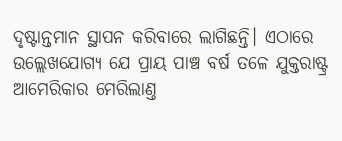ଦୃଷ୍ଟାନ୍ତମାନ ସ୍ଥାପନ କରିବାରେ ଲାଗିଛନ୍ତି। ଏଠାରେ ଉଲ୍ଲେଖଯୋଗ୍ୟ ଯେ ପ୍ରାୟ ପାଞ୍ଚ ବର୍ଷ ତଳେ ଯୁକ୍ତରାଷ୍ଟ୍ର ଆମେରିକାର ମେରିଲାଣ୍ତ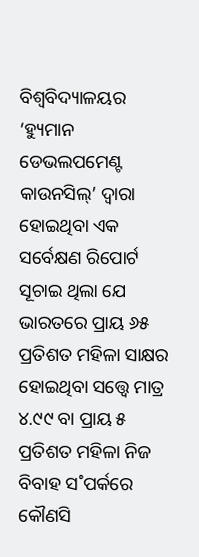ବିଶ୍ବବିଦ୍ୟାଳୟର ‘ହ୍ୟୁମାନ ଡେଭଲପମେଣ୍ଟ କାଉନସିଲ୍’ ଦ୍ବାରା ହୋଇଥିବା ଏକ ସର୍ବେକ୍ଷଣ ରିପୋର୍ଟ ସୂଚାଇ ଥିଲା ଯେ ଭାରତରେ ପ୍ରାୟ ୬୫ ପ୍ରତିଶତ ମହିଳା ସାକ୍ଷର ହୋଇଥିବା ସତ୍ତ୍ବେ ମାତ୍ର ୪.୯୯ ବା ପ୍ରାୟ ୫ ପ୍ରତିଶତ ମହିଳା ନିଜ ବିବାହ ସ˚ପର୍କରେ କୌଣସି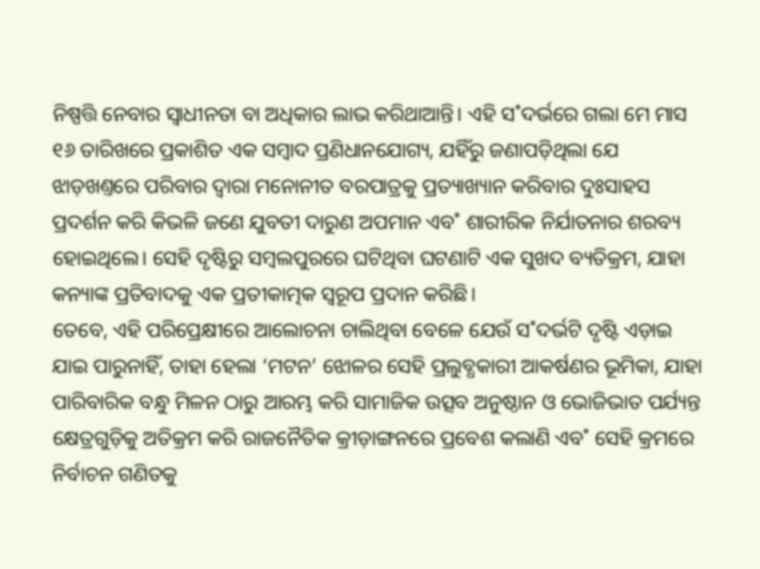ନିଷ୍ପତ୍ତି ନେବାର ସ୍ବାଧୀନତା ବା ଅଧିକାର ଲାଭ କରିଥାଆନ୍ତି। ଏହି ସ˚ଦର୍ଭରେ ଗଲା ମେ ମାସ ୧୬ ତାରିଖରେ ପ୍ରକାଶିତ ଏକ ସମ୍ବାଦ ପ୍ରଣିଧାନଯୋଗ୍ୟ, ଯହିଁରୁ ଜଣାପଡ଼ିଥିଲା ଯେ ଝାଡ଼ଖଣ୍ତରେ ପରିବାର ଦ୍ବାରା ମନୋନୀତ ବରପାତ୍ରକୁ ପ୍ରତ୍ୟାଖ୍ୟାନ କରିବାର ଦୁଃସାହସ ପ୍ରଦର୍ଶନ କରି କିଭଳି ଜଣେ ଯୁବତୀ ଦାରୁଣ ଅପମାନ ଏବ˚ ଶାରୀରିକ ନିର୍ଯାତନାର ଶରବ୍ୟ ହୋଇଥିଲେ। ସେହି ଦୃଷ୍ଟିରୁ ସମ୍ବଲପୁରରେ ଘଟିଥିବା ଘଟଣାଟି ଏକ ସୁଖଦ ବ୍ୟତିକ୍ରମ, ଯାହା କନ୍ୟାଙ୍କ ପ୍ରତିବାଦକୁ ଏକ ପ୍ରତୀକାତ୍ମକ ସ୍ବରୂପ ପ୍ରଦାନ କରିଛି।
ତେବେ, ଏହି ପରିପ୍ରେକ୍ଷୀରେ ଆଲୋଚନା ଚାଲିଥିବା ବେଳେ ଯେଉଁ ସ˚ଦର୍ଭଟି ଦୃଷ୍ଟି ଏଡ଼ାଇ ଯାଇ ପାରୁନାହିଁ, ତାହା ହେଲା ‘ମଟନ’ ଝୋଳର ସେହି ପ୍ରଲୁବ୍ଧକାରୀ ଆକର୍ଷଣର ଭୂମିକା, ଯାହା ପାରିବାରିକ ବନ୍ଧୁ ମିଳନ ଠାରୁ ଆରମ୍ଭ କରି ସାମାଜିକ ଉତ୍ସବ ଅନୁଷ୍ଠାନ ଓ ଭୋଜିଭାତ ପର୍ଯ୍ୟନ୍ତ କ୍ଷେତ୍ରଗୁଡ଼ିକୁ ଅତିକ୍ରମ କରି ରାଜନୈତିକ କ୍ରୀଡ଼ାଙ୍ଗନରେ ପ୍ରବେଶ କଲାଣି ଏବ˚ ସେହି କ୍ରମରେ ନିର୍ବାଚନ ଗଣିତକୁ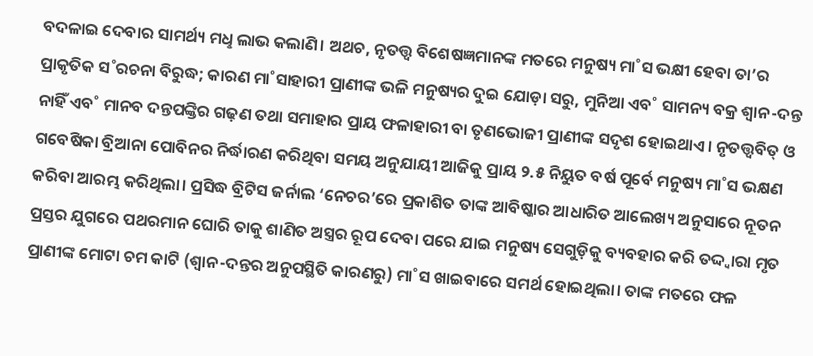ବଦଳାଇ ଦେବାର ସାମର୍ଥ୍ୟ ମଧୢ ଲାଭ କଲାଣି। ଅଥଚ, ନୃତତ୍ତ୍ବ ବିଶେଷଜ୍ଞମାନଙ୍କ ମତରେ ମନୁଷ୍ୟ ମା˚ସ ଭକ୍ଷୀ ହେବା ତା’ର ପ୍ରାକୃତିକ ସ˚ରଚନା ବିରୁଦ୍ଧ; କାରଣ ମା˚ସାହାରୀ ପ୍ରାଣୀଙ୍କ ଭଳି ମନୁଷ୍ୟର ଦୁଇ ଯୋଡ଼ା ସରୁ, ମୁନିଆ ଏବ˚ ସାମନ୍ୟ ବକ୍ର ଶ୍ବାନ-ଦନ୍ତ ନାହିଁ ଏବ˚ ମାନବ ଦନ୍ତପଙ୍କ୍ତିର ଗଢ଼ଣ ତଥା ସମାହାର ପ୍ରାୟ ଫଳାହାରୀ ବା ତୃଣଭୋଜୀ ପ୍ରାଣୀଙ୍କ ସଦୃଶ ହୋଇଥାଏ। ନୃତତ୍ତ୍ବବିତ୍ ଓ ଗବେଷିକା ବ୍ରିଆନା ପୋବିନର ନିର୍ଦ୍ଧାରଣ କରିଥିବା ସମୟ ଅନୁଯାୟୀ ଆଜିକୁ ପ୍ରାୟ ୨.୫ ନିୟୁତ ବର୍ଷ ପୂର୍ବେ ମନୁଷ୍ୟ ମା˚ସ ଭକ୍ଷଣ କରିବା ଆରମ୍ଭ କରିଥିଲା। ପ୍ରସିଦ୍ଧ ବ୍ରିଟିସ ଜର୍ନାଲ ‘ନେଚର’ରେ ପ୍ରକାଶିତ ତାଙ୍କ ଆବିଷ୍କାର ଆଧାରିତ ଆଲେଖ୍ୟ ଅନୁସାରେ ନୂତନ ପ୍ରସ୍ତର ଯୁଗରେ ପଥରମାନ ଘୋରି ତାକୁ ଶାଣିତ ଅସ୍ତ୍ରର ରୂପ ଦେବା ପରେ ଯାଇ ମନୁଷ୍ୟ ସେଗୁଡ଼ିକୁ ବ୍ୟବହାର କରି ତଦ୍ଦ୍ବାରା ମୃତ ପ୍ରାଣୀଙ୍କ ମୋଟା ଚମ କାଟି (ଶ୍ବାନ-ଦନ୍ତର ଅନୁପସ୍ଥିତି କାରଣରୁ) ମା˚ସ ଖାଇବାରେ ସମର୍ଥ ହୋଇଥିଲା। ତାଙ୍କ ମତରେ ଫଳ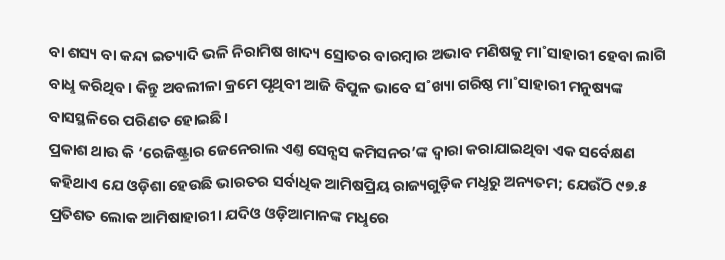ବା ଶସ୍ୟ ବା କନ୍ଦା ଇତ୍ୟାଦି ଭଳି ନିରାମିଷ ଖାଦ୍ୟ ସ୍ରୋତର ବାରମ୍ବାର ଅଭାବ ମଣିଷକୁ ମା˚ସାହାରୀ ହେବା ଲାଗି ବାଧୢ କରିଥିବ। କିନ୍ତୁ ଅବଲୀଳା କ୍ରମେ ପୃଥିବୀ ଆଜି ବିପୁଳ ଭାବେ ସ˚ଖ୍ୟା ଗରିଷ୍ଠ ମା˚ସାହାରୀ ମନୁଷ୍ୟଙ୍କ ବାସସ୍ଥଳିରେ ପରିଣତ ହୋଇଛି।
ପ୍ରକାଶ ଥାଉ କି ‘ରେଜିଷ୍ଟ୍ରାର ଜେନେରାଲ ଏଣ୍ତ ସେନ୍ସସ କମିସନର’ଙ୍କ ଦ୍ବାରା କରାଯାଇଥିବା ଏକ ସର୍ବେକ୍ଷଣ କହିଥାଏ ଯେ ଓଡ଼ିଶା ହେଉଛି ଭାରତର ସର୍ବାଧିକ ଆମିଷପ୍ରିୟ ରାଜ୍ୟଗୁଡ଼ିକ ମଧୢରୁ ଅନ୍ୟତମ; ଯେଉଁଠି ୯୭.୫ ପ୍ରତିଶତ ଲୋକ ଆମିଷାହାରୀ। ଯଦିଓ ଓଡ଼ିଆମାନଙ୍କ ମଧୢରେ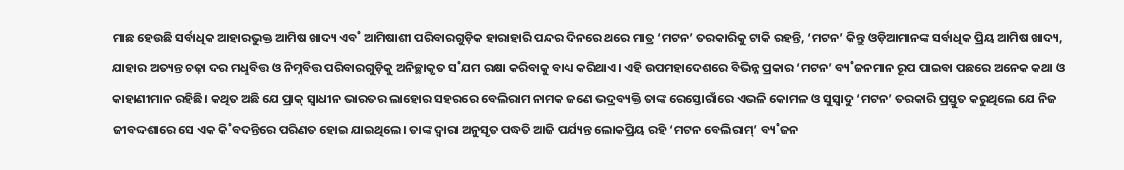ମାଛ ହେଉଛି ସର୍ବାଧିକ ଆହାରଭୁକ୍ତ ଆମିଷ ଖାଦ୍ୟ ଏବ˚ ଆମିଷାଶୀ ପରିବାରଗୁଡ଼ିକ ହାରାହାରି ପନ୍ଦର ଦିନରେ ଥରେ ମାତ୍ର ‘ମଟନ’ ତରକାରିକୁ ଟାକି ରହନ୍ତି, ‘ମଟନ’ କିନ୍ତୁ ଓଡ଼ିଆମାନଙ୍କ ସର୍ବାଧିକ ପ୍ରିୟ ଆମିଷ ଖାଦ୍ୟ, ଯାହାର ଅତ୍ୟନ୍ତ ଚଢ଼ା ଦର ମଧୢବିତ୍ତ ଓ ନିମ୍ନବିତ୍ତ ପରିବାରଗୁଡ଼ିକୁ ଅନିଚ୍ଛାକୃତ ସ˚ଯମ ରକ୍ଷା କରିବାକୁ ବାଧ୍ୟ କରିଥାଏ। ଏହି ଉପମହାଦେଶରେ ବିଭିନ୍ନ ପ୍ରକାର ‘ମଟନ’ ବ୍ୟ˚ଜନମାନ ରୂପ ପାଇବା ପଛରେ ଅନେକ କଥା ଓ କାହାଣୀମାନ ରହିଛି। କଥିତ ଅଛି ଯେ ପ୍ରାକ୍ ସ୍ବାଧୀନ ଭାରତର ଲାହୋର ସହରରେ ବେଲିରାମ ନାମକ ଜଣେ ଭଦ୍ରବ୍ୟକ୍ତି ତାଙ୍କ ରେସ୍ତୋରାଁରେ ଏଭଳି କୋମଳ ଓ ସୁସ୍ବାଦୁ ‘ମଟନ’ ତରକାରି ପ୍ରସ୍ତୁତ କରୁଥିଲେ ଯେ ନିଜ ଜୀବଦ୍ଦଶାରେ ସେ ଏକ କି˚ବଦନ୍ତିରେ ପରିଣତ ହୋଇ ଯାଇଥିଲେ। ତାଙ୍କ ଦ୍ବାରା ଅନୁସୃତ ପଦ୍ଧତି ଆଜି ପର୍ଯ୍ୟନ୍ତ ଲୋକପ୍ରିୟ ରହି ‘ମଟନ ବେଲିରାମ୍’ ବ୍ୟ˚ଜନ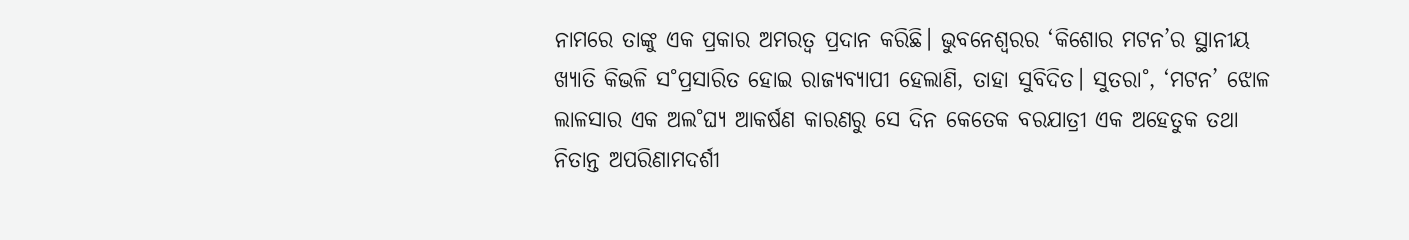ନାମରେ ତାଙ୍କୁ ଏକ ପ୍ରକାର ଅମରତ୍ବ ପ୍ରଦାନ କରିଛି। ଭୁବନେଶ୍ବରର ‘କିଶୋର ମଟନ’ର ସ୍ଥାନୀୟ ଖ୍ୟାତି କିଭଳି ସ˚ପ୍ରସାରିତ ହୋଇ ରାଜ୍ୟବ୍ୟାପୀ ହେଲାଣି, ତାହା ସୁବିଦିତ। ସୁତରା˚, ‘ମଟନ’ ଝୋଳ ଲାଳସାର ଏକ ଅଲ˚ଘ୍ୟ ଆକର୍ଷଣ କାରଣରୁ ସେ ଦିନ କେତେକ ବରଯାତ୍ରୀ ଏକ ଅହେତୁକ ତଥା ନିତାନ୍ତ ଅପରିଣାମଦର୍ଶୀ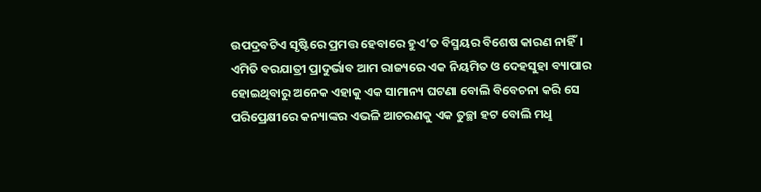ଉପଦ୍ରବଟିଏ ସୃଷ୍ଟିରେ ପ୍ରମତ୍ତ ହେବାରେ ହୁଏ’ତ ବିସ୍ମୟର ବିଶେଷ କାରଣ ନାହିଁ। ଏମିତି ବରଯାତ୍ରୀ ପ୍ରାଦୁର୍ଭାବ ଆମ ରାଜ୍ୟରେ ଏକ ନିୟମିତ ଓ ଦେହସୁହା ବ୍ୟାପାର ହୋଇଥିବାରୁ ଅନେକ ଏହାକୁ ଏକ ସାମାନ୍ୟ ଘଟଣା ବୋଲି ବିବେଚନା କରି ସେ ପରିପ୍ରେକ୍ଷୀରେ କନ୍ୟାଙ୍କର ଏଭଳି ଆଚରଣକୁ ଏକ ତୁଚ୍ଛା ହଟ ବୋଲି ମଧୢ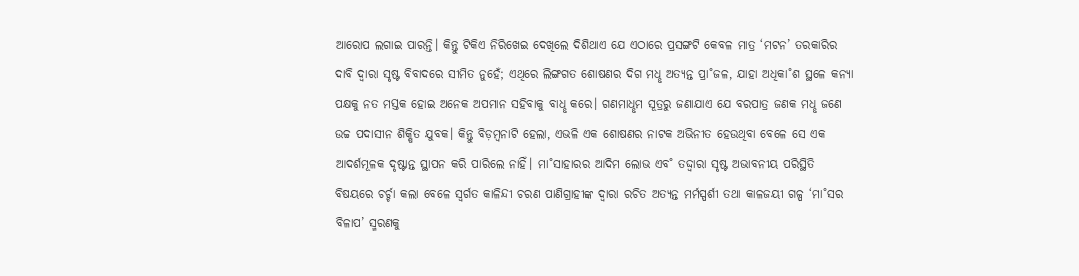ଆରୋପ ଲଗାଇ ପାରନ୍ତି। କିନ୍ତୁ ଟିକିଏ ନିରିଖେଇ ଦେଖିଲେ ଦିଶିଥାଏ ଯେ ଏଠାରେ ପ୍ରସଙ୍ଗଟି କେବଳ ମାତ୍ର ‘ମଟନ’ ତରକାରିର ଦାବି ଦ୍ବାରା ସୃଷ୍ଟ ବିବାଦରେ ସୀମିତ ନୁହେଁ; ଏଥିରେ ଲିଙ୍ଗଗତ ଶୋଷଣର ଦିଗ ମଧୢ ଅତ୍ୟନ୍ତ ପ୍ରା˚ଜଳ, ଯାହା ଅଧିକା˚ଶ ସ୍ଥଳେ କନ୍ୟା ପକ୍ଷକୁ ନତ ମସ୍ତକ ହୋଇ ଅନେକ ଅପମାନ ସହିବାକୁ ବାଧୢ କରେ। ଗଣମାଧୢମ ସୂତ୍ରରୁ ଜଣାଯାଏ ଯେ ବରପାତ୍ର ଜଣକ ମଧୢ ଜଣେ ଉଚ୍ଚ ପଦାସୀନ ଶିକ୍ଷିତ ଯୁବକ। କିନ୍ତୁ ବିଡ଼ମ୍ବନାଟି ହେଲା, ଏଭଳି ଏକ ଶୋଷଣର ନାଟକ ଅଭିନୀତ ହେଉଥିବା ବେଳେ ସେ ଏକ ଆଦର୍ଶମୂଳକ ଦୃଷ୍ଟାନ୍ତ ସ୍ଥାପନ କରି ପାରିଲେ ନାହିଁ। ମା˚ସାହାରର ଆଦିମ ଲୋଭ ଏବ˚ ତଦ୍ଦ୍ବାରା ସୃଷ୍ଟ ଅଭାବନୀୟ ପରିସ୍ଥିତି ବିଷୟରେ ଚର୍ଚ୍ଚା କଲା ବେଳେ ସ୍ବର୍ଗତ କାଳିନ୍ଦୀ ଚରଣ ପାଣିଗ୍ରାହୀଙ୍କ ଦ୍ବାରା ରଚିତ ଅତ୍ୟନ୍ତ ମର୍ମସ୍ପର୍ଶୀ ତଥା କାଳଜୟୀ ଗଳ୍ପ ‘ମା˚ସର ବିଳାପ’ ସ୍ମରଣକୁ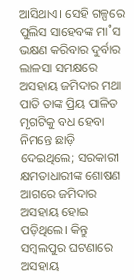ଆସିଥାଏ। ସେହି ଗଳ୍ପରେ ପୁଲିସ ସାହେବଙ୍କ ମା˚ସ ଭକ୍ଷଣ କରିବାର ଦୁର୍ବାର ଲାଳସା ସମକ୍ଷରେ ଅସହାୟ ଜମିଦାର ମଥା ପାତି ତାଙ୍କ ପ୍ରିୟ ପାଳିତ ମୃଗଟିକୁ ବଧ ହେବା ନିମନ୍ତେ ଛାଡ଼ି ଦେଇଥିଲେ; ସରକାରୀ କ୍ଷମତାଧାରୀଙ୍କ ଶୋଷଣ ଆଗରେ ଜମିଦାର ଅସହାୟ ହୋଇ ପଡ଼ିଥିଲେ। କିନ୍ତୁ ସମ୍ବଲପୁର ଘଟଣାରେ ଅସହାୟ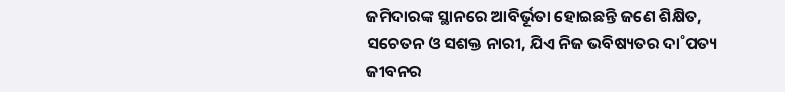ଜମିଦାରଙ୍କ ସ୍ଥାନରେ ଆବିର୍ଭୂତା ହୋଇଛନ୍ତି ଜଣେ ଶିକ୍ଷିତ, ସଚେତନ ଓ ସଶକ୍ତ ନାରୀ, ଯିଏ ନିଜ ଭବିଷ୍ୟତର ଦା˚ପତ୍ୟ ଜୀବନର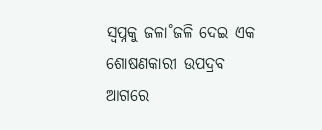ସ୍ବପ୍ନକୁ ଜଳା˚ଜଳି ଦେଇ ଏକ ଶୋଷଣକାରୀ ଉପଦ୍ରବ ଆଗରେ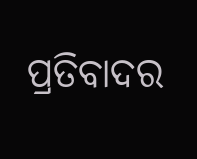ପ୍ରତିବାଦର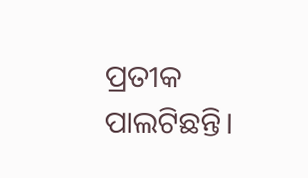ପ୍ରତୀକ ପାଲଟିଛନ୍ତି।